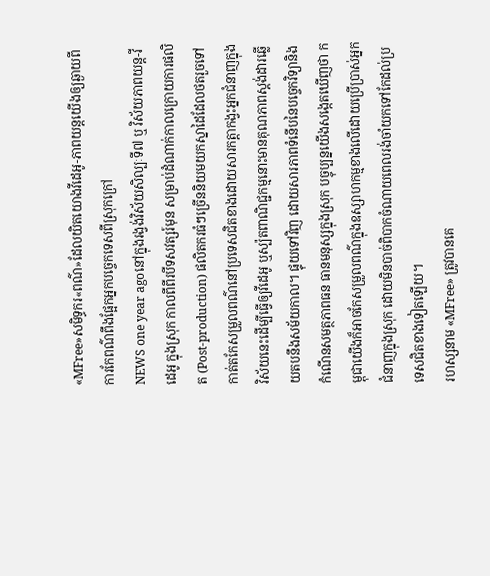«MFree»សមិទ្ធករ«ពណ៌»ដែលយិតយោងវីដេអូ-ភាពយន្តយើងឲ្យឆ្ងាយពីការកែពណ៌ពឹងផ្អែកអ្នកបច្ចេកទេសពីស្រុកក្រៅ
NEWS one year agoនៅក្នុងរង្វង់វិស័យសិល្បៈទី៧ ឬ វិស័យភាពយន្ត-វីដេអូ ក្នុងស្រុក កាលពីពីរបីទសវត្សរ៍មុន សម្រាប់ដំណាក់កាលក្រោយការផលិត (Post-production) ផលិតករធំៗច្រើននិយមយកស្នាដៃដែលថតរួចទៅកាត់តកែសម្រួលពណ៌នៅប្រទេសជិតខាងដោយសារកត្តាកង្វះអ្នកជំនាញក្នុងវិស័យនេះដើម្បីធ្វើឲ្យវីដេអូ ឬស្ប៉តពាណិជ្ជកម្មនោះមានគុណភាពស្តង់ដារឆ្លើយតបនឹងសម័យកាល។ ផ្ទុយទៅវិញ ដោយសារភាពទំនើបនៃបច្ចេកវិទ្យានិងកំណើនសមត្ថភាពធន ធានមនុស្សក្នុងស្រុក បច្ចុប្បន្នយើងសង្កេតឃើញថា កម្ពុជាយើងក៏អាចកែសម្រួលពណ៌ក្នុងឧស្សាហកម្មខាងលើដោយប្រើប្រាស់អ្នកជំនាញក្នុងស្រុក ដោយមិនបាច់ពិបាកចំណាយពេលរង់ចាំយកទៅកែដល់ប្រទេសជិតខាងទៀតឡើយ។
រហស្សនាម «MFree» ត្រូវបានគេ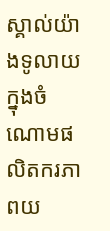ស្គាល់យ៉ាងទូលាយក្នុងចំណោមផលិតករភាពយ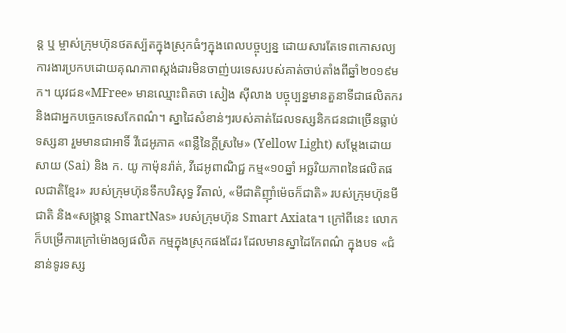ន្ត ឬ ម្ចាស់ក្រុមហ៊ុនថតស្ប៉តក្នុងស្រុកធំៗក្នុងពេលបច្ចុប្បន្ន ដោយសារតែទេពកោសល្យការងារប្រកបដោយគុណភាពស្តង់ដារមិនចាញ់បរទេសរបស់គាត់ចាប់តាំងពីឆ្នាំ២០១៩មក។ យុវជន«MFree» មានឈ្មោះពិតថា សៀង ស៊ីលាង បច្ចុប្បន្នមានតួនាទីជាផលិតករ និងជាអ្នកបច្ចេកទេសកែពណ៌។ ស្នាដៃសំខាន់ៗរបស់គាត់ដែលទស្សនិកជនជាច្រើនធ្លាប់ទស្សនា រួមមានជាអាទិ៍ វីដេអូភាគ «ពន្លឺនៃក្តីស្រមៃ» (Yellow Light) សម្តែងដោយ សាយ (Sai) និង ក. យូ កាម៉ុនរ៉ាត់, វីដេអូពាណិជ្ជ កម្ម«១០ឆ្នាំ អច្ឆរិយភាពនៃផលិតផលជាតិខ្មែរ» របស់ក្រុមហ៊ុនទឹកបរិសុទ្ធ វីតាល់, «មីជាតិញ៉ាំម៉េចក៏ជាតិ» របស់ក្រុមហ៊ុនមីជាតិ និង«សង្ក្រាន្ត SmartNas» របស់ក្រុមហ៊ុន Smart Axiata។ ក្រៅពីនេះ លោកក៏បម្រើការក្រៅម៉ោងឲ្យផលិត កម្មក្នុងស្រុកផងដែរ ដែលមានស្នាដៃកែពណ៌ ក្នុងបទ «ជំនាន់ទូរទស្ស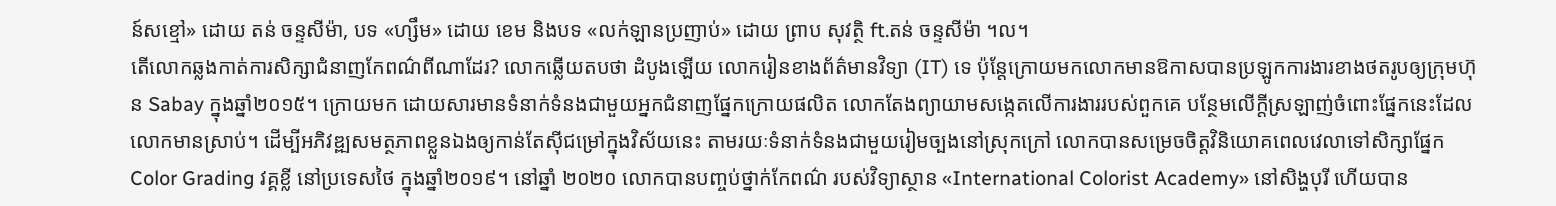ន៍សខ្មៅ» ដោយ តន់ ចន្ទសីម៉ា, បទ «ហ្សឹម» ដោយ ខេម និងបទ «លក់ឡានប្រញាប់» ដោយ ព្រាប សុវត្ថិ ft.តន់ ចន្ទសីម៉ា ។ល។
តើលោកឆ្លងកាត់ការសិក្សាជំនាញកែពណ៌ពីណាដែរ? លោកឆ្លើយតបថា ដំបូងឡើយ លោករៀនខាងព័ត៌មានវិទ្យា (IT) ទេ ប៉ុន្តែក្រោយមកលោកមានឱកាសបានប្រឡូកការងារខាងថតរូបឲ្យក្រុមហ៊ុន Sabay ក្នុងឆ្នាំ២០១៥។ ក្រោយមក ដោយសារមានទំនាក់ទំនងជាមួយអ្នកជំនាញផ្នែកក្រោយផលិត លោកតែងព្យាយាមសង្កេតលើការងាររបស់ពួកគេ បន្ថែមលើក្តីស្រឡាញ់ចំពោះផ្នែកនេះដែលលោកមានស្រាប់។ ដើម្បីអភិវឌ្ឍសមត្ថភាពខ្លួនឯងឲ្យកាន់តែស៊ីជម្រៅក្នុងវិស័យនេះ តាមរយៈទំនាក់ទំនងជាមួយរៀមច្បងនៅស្រុកក្រៅ លោកបានសម្រេចចិត្តវិនិយោគពេលវេលាទៅសិក្សាផ្នែក Color Grading វគ្គខ្លី នៅប្រទេសថៃ ក្នុងឆ្នាំ២០១៩។ នៅឆ្នាំ ២០២០ លោកបានបញ្ចប់ថ្នាក់កែពណ៌ របស់វិទ្យាស្ថាន «International Colorist Academy» នៅសិង្ហបុរី ហើយបាន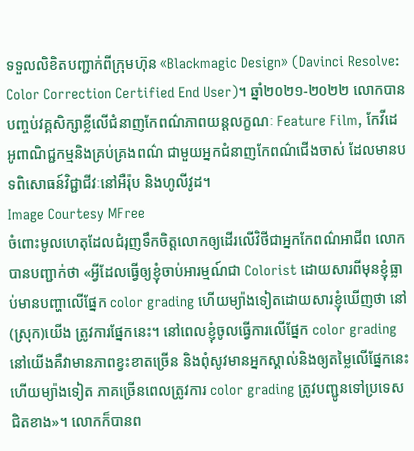ទទួលលិខិតបញ្ជាក់ពីក្រុមហ៊ុន «Blackmagic Design» (Davinci Resolve: Color Correction Certified End User)។ ឆ្នាំ២០២១-២០២២ លោកបានបញ្ចប់វគ្គសិក្សាខ្លីលើជំនាញកែពណ៌ភាពយន្តលក្ខណៈ Feature Film, កែវីដេអូពាណិជ្ជកម្មនិងគ្រប់គ្រងពណ៌ ជាមួយអ្នកជំនាញកែពណ៌ជើងចាស់ ដែលមានបទពិសោធន៍វិជ្ជាជីវៈនៅអឺរ៉ុប និងហូលីវូដ។
Image Courtesy MFree
ចំពោះមូលហេតុដែលជំរុញទឹកចិត្តលោកឲ្យដើរលើវិថីជាអ្នកកែពណ៌អាជីព លោកបានបញ្ជាក់ថា «អ្វីដែលធ្វើឲ្យខ្ញុំចាប់អារម្មណ៍ជា Colorist ដោយសារពីមុនខ្ញុំធ្លាប់មានបញ្ហាលើផ្នែក color grading ហើយម្យ៉ាងទៀតដោយសារខ្ញុំឃើញថា នៅ(ស្រុក)យើង ត្រូវការផ្នែកនេះ។ នៅពេលខ្ញុំចូលធ្វើការលើផ្នែក color grading នៅយើងគឺវាមានភាពខ្វះខាតច្រើន និងពុំសូវមានអ្នកស្គាល់និងឲ្យតម្លៃលើផ្នែកនេះ ហើយម្យ៉ាងទៀត ភាគច្រើនពេលត្រូវការ color grading ត្រូវបញ្ជូនទៅប្រទេសជិតខាង»។ លោកក៏បានព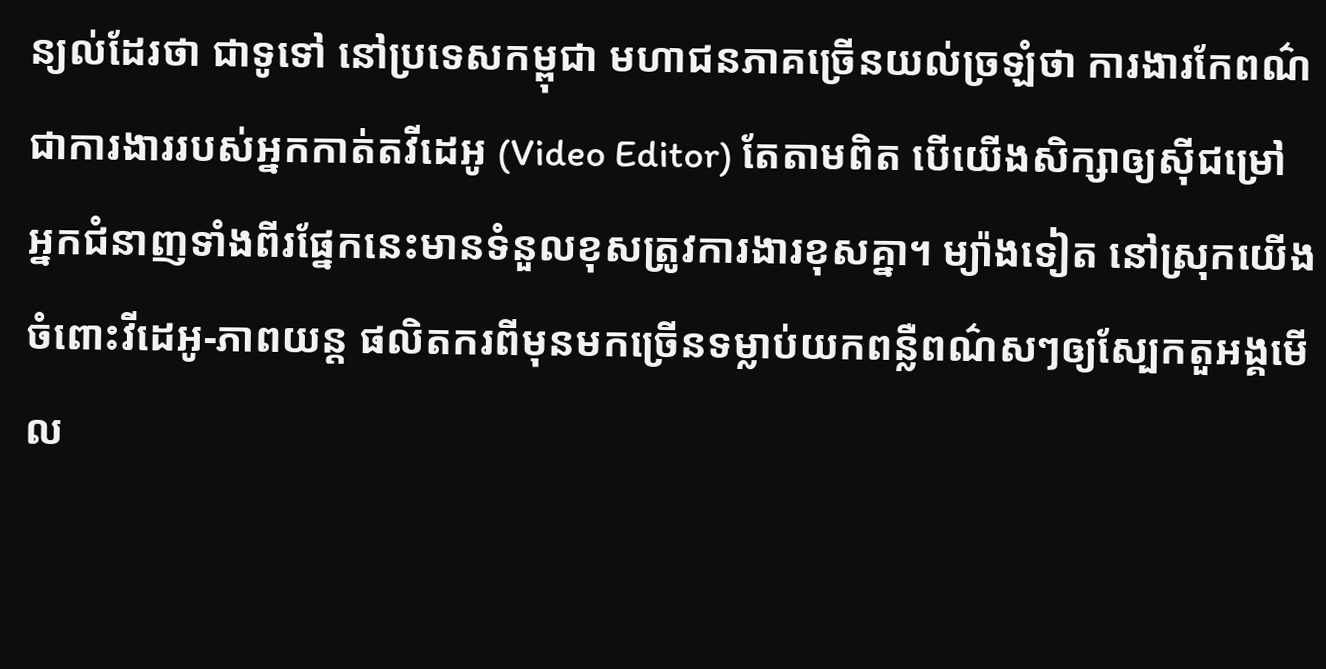ន្យល់ដែរថា ជាទូទៅ នៅប្រទេសកម្ពុជា មហាជនភាគច្រើនយល់ច្រឡំថា ការងារកែពណ៌ ជាការងាររបស់អ្នកកាត់តវីដេអូ (Video Editor) តែតាមពិត បើយើងសិក្សាឲ្យស៊ីជម្រៅ អ្នកជំនាញទាំងពីរផ្នែកនេះមានទំនួលខុសត្រូវការងារខុសគ្នា។ ម្យ៉ាងទៀត នៅស្រុកយើង ចំពោះវីដេអូ-ភាពយន្ត ផលិតករពីមុនមកច្រើនទម្លាប់យកពន្លឺពណ៌សៗឲ្យស្បែកតួអង្គមើល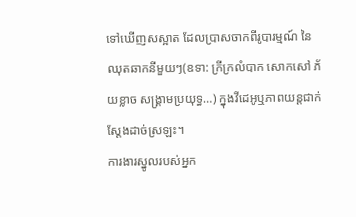ទៅឃើញសស្អាត ដែលប្រាសចាកពីរូបារម្មណ៍ នៃឈុតឆាកនីមួយៗ(ឧទា: ក្រីក្រលំបាក សោកសៅ ភ័យខ្លាច សង្រ្គាមប្រយុទ្ធ…) ក្នុងវីដេអូឬភាពយន្តជាក់ស្តែងដាច់ស្រឡះ។
ការងារស្នូលរបស់អ្នក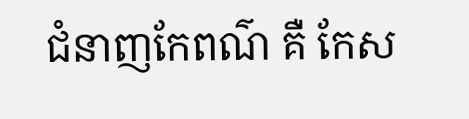ជំនាញកែពណ៌ គឺ កែស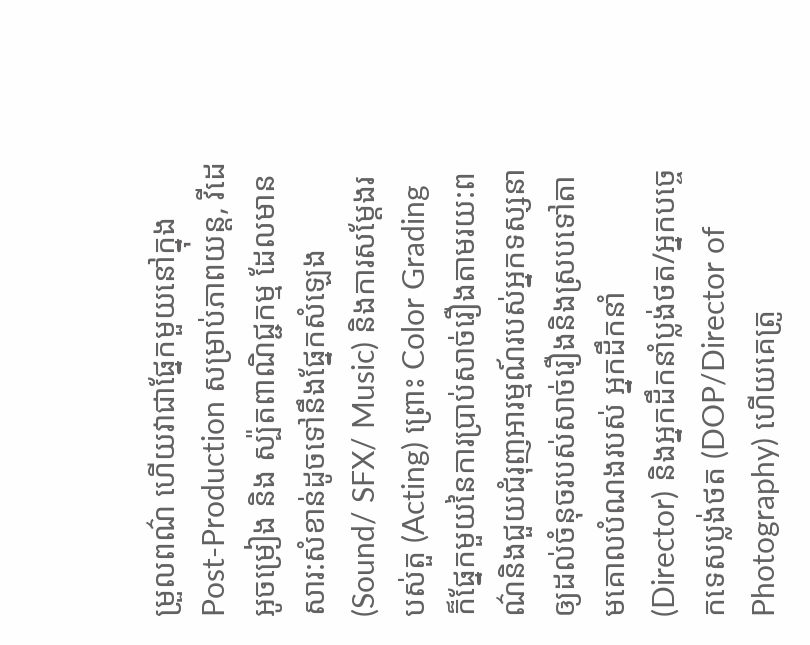ម្រួលពណ៌ ហើយវាជាផ្នែកមួយនៅក្នុង Post-Production សម្រាប់ភាពយន្ត, វីដេអូចម្រៀង និង ស្ប៉តពាណិជ្ជកម្ម ដែលមានសារ:សំខាន់ដូចទៅនឹងផ្នែកសំឡេង(Sound/ SFX/ Music) និងការសម្តែងរបស់តួ (Acting) ព្រោះ Color Grading ក៏ផ្នែកមួយនៃការប្រាប់សាច់រឿងតាមរយ:ពណ៌និងជួយជំរុញអារម្មណ៍របស់អ្នកទស្សនាឲ្យដល់ចំនុចរបស់សាច់រឿងនិងស្របទៅតាមគោលបំណងរបស់ អ្នកដឹកនាំ (Director) និងអ្នកដឹកនាំប្លង់ថត/អ្នកបច្ចេកទេសប្លង់ថត (DOP/Director of Photography) ហើយគេត្រូ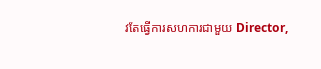វតែធ្វើការសហការជាមួយ Director,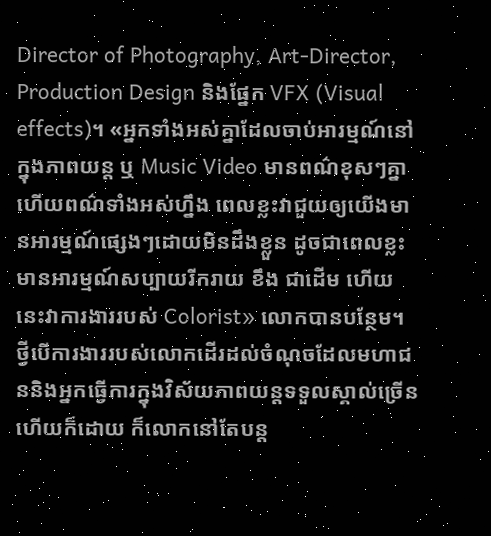Director of Photography, Art-Director, Production Design និងផ្នែក VFX (Visual effects)។ «អ្នកទាំងអស់គ្នាដែលចាប់អារម្មណ៍នៅក្នុងភាពយន្ត ឬ Music Video មានពណ៌ខុសៗគ្នា ហើយពណ៌ទាំងអស់ហ្នឹង ពេលខ្លះវាជួយឲ្យយើងមានអារម្មណ៍ផ្សេងៗដោយមិនដឹងខ្លួន ដូចជាពេលខ្លះមានអារម្មណ៍សប្បាយរីករាយ ខឹង ជាដើម ហើយនេះវាការងាររបស់ Colorist» លោកបានបន្ថែម។
ថ្វីបើការងាររបស់លោកដើរដល់ចំណុចដែលមហាជននិងអ្នកធ្វើការក្នុងវិស័យភាពយន្តទទួលស្គាល់ច្រើនហើយក៏ដោយ ក៏លោកនៅតែបន្ត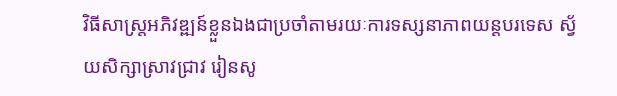វិធីសាស្រ្តអភិវឌ្ឍន៍ខ្លួនឯងជាប្រចាំតាមរយៈការទស្សនាភាពយន្តបរទេស ស្វ័យសិក្សាស្រាវជ្រាវ រៀនសូ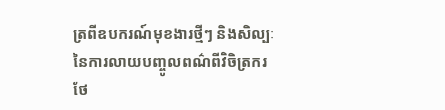ត្រពីឧបករណ៍មុខងារថ្មីៗ និងសិល្បៈនៃការលាយបញ្ចូលពណ៌ពីវិចិត្រករថែ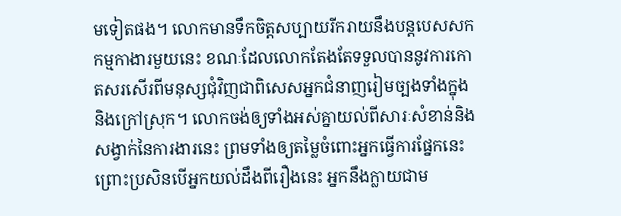មទៀតផង។ លោកមានទឹកចិត្តសប្បាយរីករាយនឹងបន្តបេសសកកម្មកាងារមួយនេះ ខណៈដែលលោកតែងតែទទួលបាននូវការកោតសរសើរពីមនុស្សជុំវិញជាពិសេសអ្នកជំនាញរៀមច្បងទាំងក្នុងនិងក្រៅស្រុក។ លោកចង់ឲ្យទាំងអស់គ្នាយល់ពីសារៈសំខាន់និងសង្វាក់នៃការងារនេះ ព្រមទាំងឲ្យតម្លៃចំពោះអ្នកធ្វើការផ្នែកនេះ ព្រោះប្រសិនបើអ្នកយល់ដឹងពីរឿងនេះ អ្នកនឹងក្លាយជាម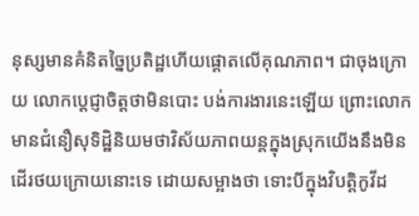នុស្សមានគំនិតច្នៃប្រតិដ្ឋហើយផ្តោតលើគុណភាព។ ជាចុងក្រោយ លោកប្តេជ្ញាចិត្តថាមិនបោះ បង់ការងារនេះឡើយ ព្រោះលោកមានជំនឿសុទិដ្ឋិនិយមថាវិស័យភាពយន្តក្នុងស្រុកយើងនឹងមិនដើរថយក្រោយនោះទេ ដោយសម្អាងថា ទោះបីក្នុងវិបត្តិកូវីដ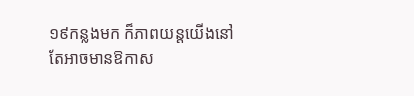១៩កន្លងមក ក៏ភាពយន្តយើងនៅតែអាចមានឱកាស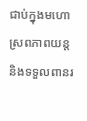ជាប់ក្នុងមហោស្រពភាពយន្ត និងទទួលពានរ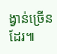ង្វាន់ច្រើនដែរ៕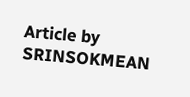Article by SRINSOKMEAN